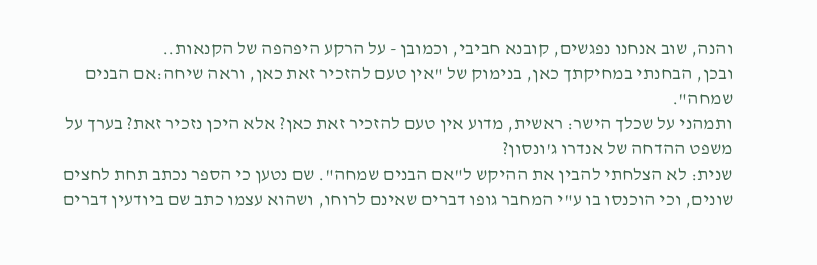והנה, שוב אנחנו נפגשים, קובנא חביבי, וכמובן - על הרקע היפהפה של הקנאות..
ובכן, הבחנתי במחיקתך כאן, בנימוק של "אין טעם להזכיר זאת כאן, וראה שיחה:אם הבנים שמחה".
ותמהני על שכלך הישר: ראשית, מדוע אין טעם להזכיר זאת כאן? אלא היכן נזכיר זאת? בערך על משפט ההדחה של אנדרו ג'ונסון?
שנית: לא הצלחתי להבין את ההיקש ל"אם הבנים שמחה". שם נטען כי הספר נכתב תחת לחצים שונים, וכי הוכנסו בו ע"י המחבר גופו דברים שאינם לרוחו, ושהוא עצמו כתב שם ביודעין דברים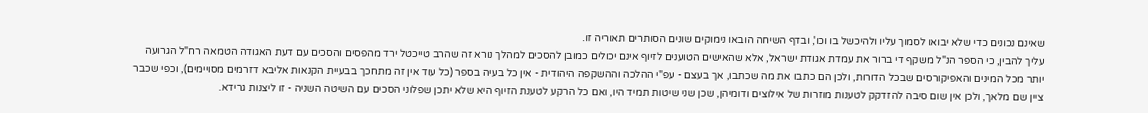שאינם נכונים כדי שלא יבואו לסמוך עליו ולהיכשל בו וכו', ובדף השיחה הובאו נימוקים שונים הסותרים תאוריה זו.
עליך להבין, כי הספר הנ"ל משקף די ברור את עמדת אגודת ישראל, אלא שהאישים הטוענים לזיוף אינם יכולים כמובן להסכים למהלך נורא זה שהרב טייכטל ירד מהפסים והסכים עם דעת האגודה הטמאה רח"ל הגרועה יותר מכל המינים והאפיקורסים שבכל הדורות, ולכן הם כתבו את מה שכתבו, אך בעצם - עפ"י ההלכה וההשקפה היהודית - אין כל בעיה בספר (כל עוד אין זה מתחכך בבעיית הקנאות אליבא דזרמים מסויימים), וכפי שכבר ציין שם מלאך, ולכן אין שום סיבה להזדקק לטענות מוזרות של אילוצים ודומיהן, שכן שני שיטות תמיד היו, ואם כל הרקע לטענת הזיוף היא שלא יתכן שפלוני הסכים עם השיטה השניה - זו ליצנות גרידא.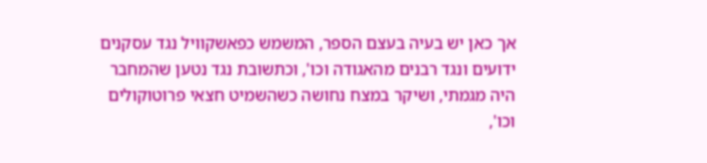אך כאן יש בעיה בעצם הספר, המשמש כפאשקוויל נגד עסקנים ידועים ונגד רבנים מהאגודה וכו', וכתשובת נגד נטען שהמחבר היה מגמתי, ושיקר במצח נחושה כשהשמיט חצאי פרוטוקולים וכו',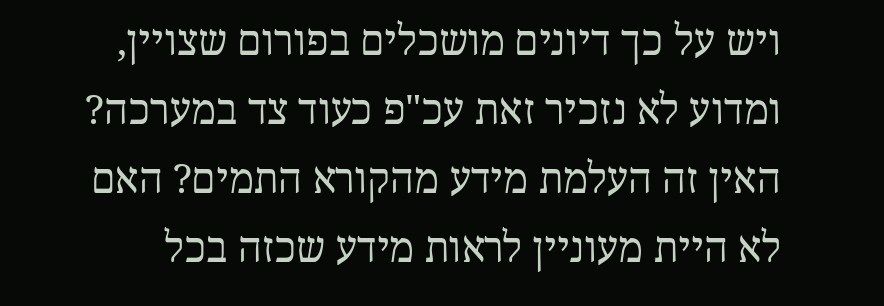ויש על כך דיונים מושכלים בפורום שצויין, ומדוע לא נזכיר זאת עכ"פ כעוד צד במערכה? האין זה העלמת מידע מהקורא התמים? האם לא היית מעוניין לראות מידע שכזה בכל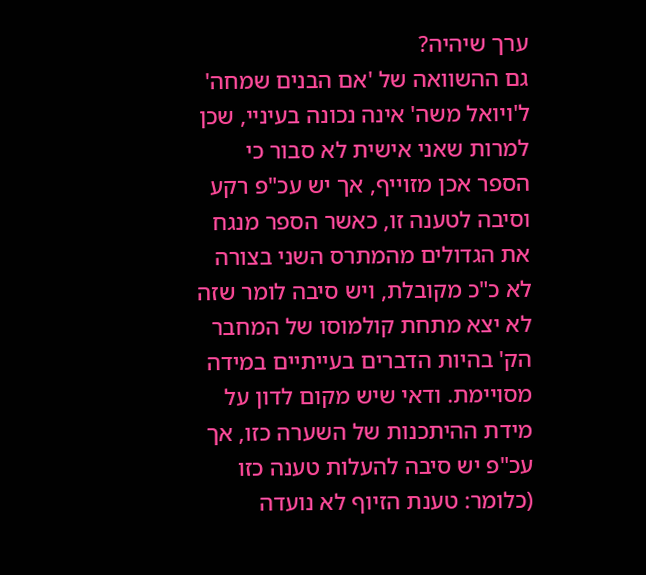ערך שיהיה?
גם ההשוואה של 'אם הבנים שמחה' ל'ויואל משה' אינה נכונה בעיניי, שכן למרות שאני אישית לא סבור כי הספר אכן מזוייף, אך יש עכ"פ רקע וסיבה לטענה זו, כאשר הספר מנגח את הגדולים מהמתרס השני בצורה לא כ"כ מקובלת, ויש סיבה לומר שזה לא יצא מתחת קולמוסו של המחבר הק' בהיות הדברים בעייתיים במידה מסויימת. ודאי שיש מקום לדון על מידת ההיתכנות של השערה כזו, אך עכ"פ יש סיבה להעלות טענה כזו (כלומר: טענת הזיוף לא נועדה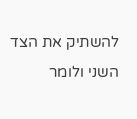להשתיק את הצד השני ולומר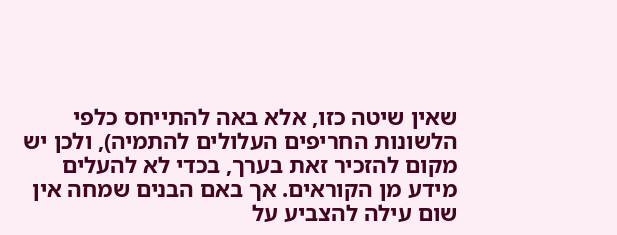שאין שיטה כזו, אלא באה להתייחס כלפי הלשונות החריפים העלולים להתמיה), ולכן יש מקום להזכיר זאת בערך, בכדי לא להעלים מידע מן הקוראים. אך באם הבנים שמחה אין שום עילה להצביע על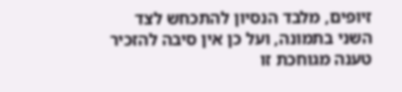זיופים, מלבד הנסיון להתכחש לצד השני בתמונה, ועל כן אין סיבה להזכיר טענה מגוחכת זו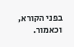בפני הקורא, וכאמור.